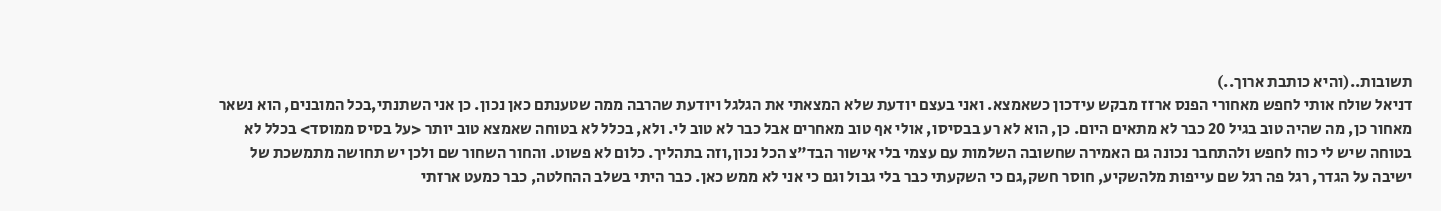תשובות..(והיא כותבת ארוך..)
דניאל שולח אותי לחפש מאחורי הפנס ארזז מבקש עידכון כשאמצא. ואני בעצם יודעת שלא המצאתי את הגלגל ויודעת שהרבה ממה שטענתם כאן נכון. כן אני השתנתי,בכל המובנים, הוא נשאר מאחור כן, מה שהיה טוב בגיל 20 כבר לא מתאים היום. כן, הוא לא רע בבסיסו, אולי אף טוב מאחרים אבל כבר לא טוב לי. ולא, בכלל לא בטוחה שאמצא טוב יותר <על בסיס ממוסד> בכלל לא בטוחה שיש לי כוח לחפש ולהתחבר נכונה גם האמירה שחשובה השלמות עם עצמי בלי אישור הבד"צ הכל נכון,וזה בתהליך. כלום לא פשוט. והחור השחור שם ולכן יש תחושה מתמשכת של ישיבה על הגדר, רגל פה רגל שם עייפות מלהשקיע, חוסר חשק,גם כי השקעתי כבר בלי גבול וגם כי אני לא ממש כאן. כבר היתי בשלב ההחלטה, כבר כמעט ארזתי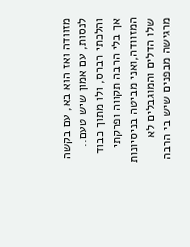מזוודה ואז הוא בא, עם בקשה לנסות, עם אמון שיש טעם.. והלכתי רברס, ולו מתוך כבוד אך בלי הרבה תקווה ופרקתי המזוודה,ואני מביטה בניסיונות שלו הדלים והמוגבלים לא מרגישה מבפנים שיש בי הרבה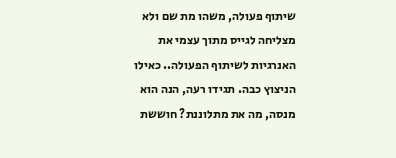שיתוף פעולה, משהו מת שם ולא מצליחה לגייס מתוך עצמי את האנרגיות לשיתוף הפעולה.. כאילו הניצוץ כבה. תגידו רעה, הנה הוא מנסה, מה את מתלוננת? חוששת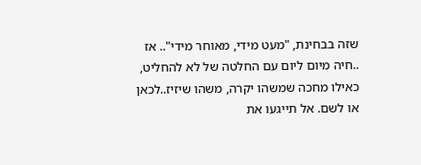שזה בבחינת, "מעט מידי, מאוחר מידי".. אז ..חיה מיום ליום עם החלטה של לא להחליט, כאילו מחכה שמשהו יקרה, משהו שיזיז..לכאן או לשם. אל תייגעו את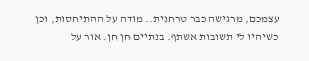עצמכם, מרגישה כבר טרחנית.. מודה על ההתיחסות, וכן כשיהיו לי תשובות אשתף. בנתיים חן חן. אור על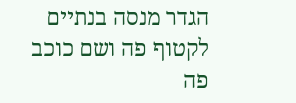הגדר מנסה בנתיים לקטוף פה ושם כוכב פה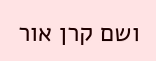ושם קרן אור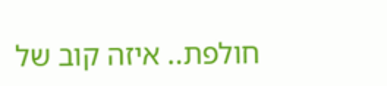חולפת.. איזה קוב של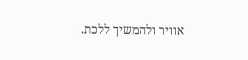אוויר ולהמשיך ללכת.